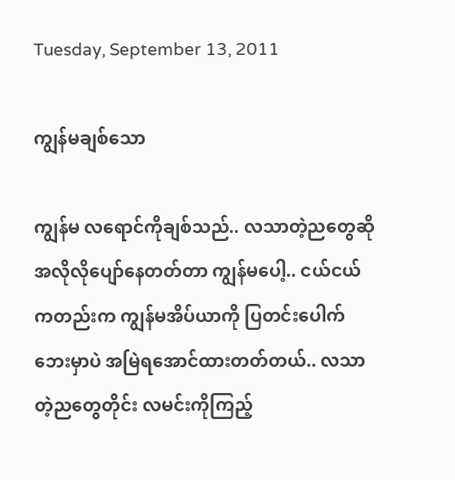Tuesday, September 13, 2011

ကျွန်မချစ်သော

ကျွန်မ လရောင်ကိုချစ်သည်.. လသာတဲ့ညတွေဆို အလိုလိုပျော်နေတတ်တာ ကျွန်မပေါ့.. ငယ်ငယ်ကတည်းက ကျွန်မအိပ်ယာကို ပြတင်းပေါက်ဘေးမှာပဲ အမြဲရအောင်ထားတတ်တယ်.. လသာတဲ့ညတွေတိုင်း လမင်းကိုကြည့်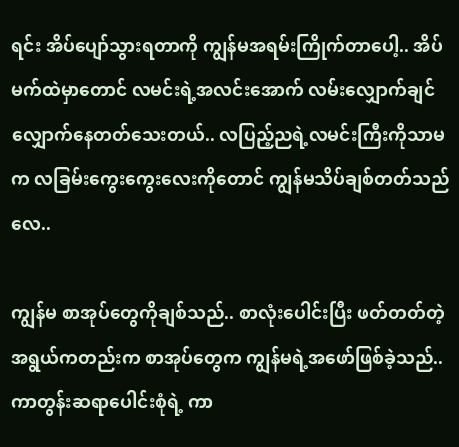ရင်း အိပ်ပျော်သွားရတာကို ကျွန်မအရမ်းကြိုက်တာပေါ့.. အိပ်မက်ထဲမှာတောင် လမင်းရဲ့အလင်းအောက် လမ်းလျှောက်ချင်လျှောက်နေတတ်သေးတယ်.. လပြည့်ညရဲ့လမင်းကြီးကိုသာမက လခြမ်းကွေးကွေးလေးကိုတောင် ကျွန်မသိပ်ချစ်တတ်သည်လေ..

ကျွန်မ စာအုပ်တွေကိုချစ်သည်.. စာလုံးပေါင်းပြီး ဖတ်တတ်တဲ့အရွယ်ကတည်းက စာအုပ်တွေက ကျွန်မရဲ့အဖော်ဖြစ်ခဲ့သည်.. ကာတွန်းဆရာပေါင်းစုံရဲ့ ကာ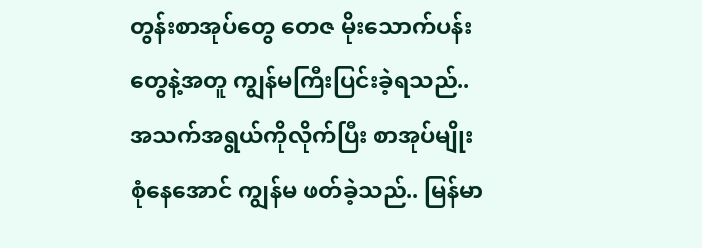တွန်းစာအုပ်တွေ တေဇ မိုးသောက်ပန်းတွေနဲ့အတူ ကျွန်မကြီးပြင်းခဲ့ရသည်.. အသက်အရွယ်ကိုလိုက်ပြီး စာအုပ်မျိုးစုံနေအောင် ကျွန်မ ဖတ်ခဲ့သည်.. မြန်မာ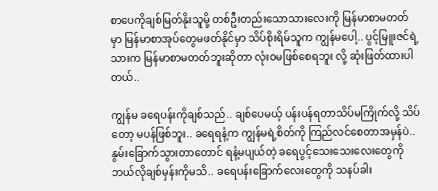စာပေကိုချစ်မြတ်နိုးသူမို့ တစ်ဦးတည်းသောသားလေးကို မြန်မာစာမတတ်မှာ မြန်မာစာအုပ်တွေမဖတ်နိုင်မှာ သိပ်စိုးရိမ်သူက ကျွန်မပေါ့.. ပွင့်မြူးဇင်ရဲ့သားက မြန်မာစာမတတ်ဘူးဆိုတာ လုံးဝမဖြစ်စေရဘူး လို့ ဆုံးဖြတ်ထားပါတယ်..

ကျွန်မ ခရေပန်းကိုချစ်သည်.. ချစ်ပေမယ့် ပန်းပန်ရတာသိပ်မကြိုက်လို့ သိပ်တော့ မပန်ဖြစ်ဘူး.. ခရေရနံ့က ကျွန်မရဲ့စိတ်ကို ကြည်လင်စေတာအမှန်ပဲ.. နွမ်းခြောက်သွားတာတောင် ရနံ့မပျယ်တဲ့ ခရေပွင့်သေးသေးလေးတွေကို ဘယ်လိုချစ်မှန်းကိုမသိ.. ခရေပန်းခြောက်လေးတွေကို သနပ်ခါး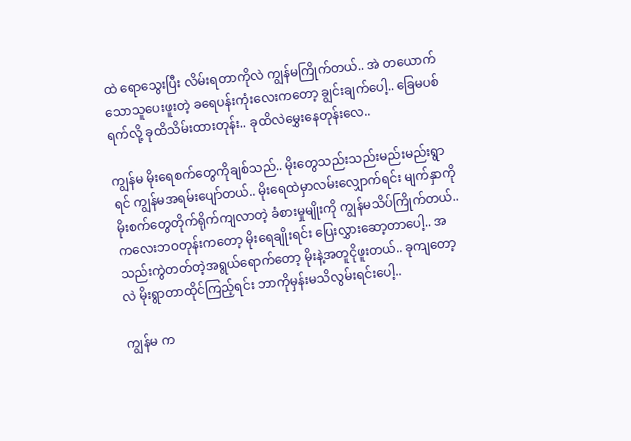ထဲ ရောသွေးပြီး လိမ်းရတာကိုလဲ ကျွန်မကြိုက်တယ်.. အဲ တယောက်သောသူပေးဖူးတဲ့ ခရေပန်းကုံးလေးကတော့ ချွင်းချက်ပေါ့.. ခြေမပစ်ရက်လို့ ခုထိသိမ်းထားတုန်း.. ခုထိလဲမွှေးနေတုန်းလေ..

ကျွန်မ မိုးရေစက်တွေကိုချစ်သည်.. မိုးတွေသည်းသည်းမည်းမည်းရွာရင် ကျွန်မအရမ်းပျော်တယ်.. မိုးရေထဲမှာလမ်းလျှောက်ရင်း မျက်နှာကို မိုးစက်တွေတိုက်ရိုက်ကျလာတဲ့ ခံစားမှုမျိုးကို ကျွန်မသိပ်ကြိုက်တယ်.. ကလေးဘဝတုန်းကတော့ မိုးရေချိုးရင်း ပြေးလွှားဆော့တာပေါ့.. အသည်းကွဲတတ်တဲ့အရွယ်ရောက်တော့ မိုးနဲ့အတူငိုဖူးတယ်.. ခုကျတော့လဲ မိုးရွာတာထိုင်ကြည့်ရင်း ဘာကိုမှန်းမသိလွမ်းရင်းပေါ့..

ကျွန်မ က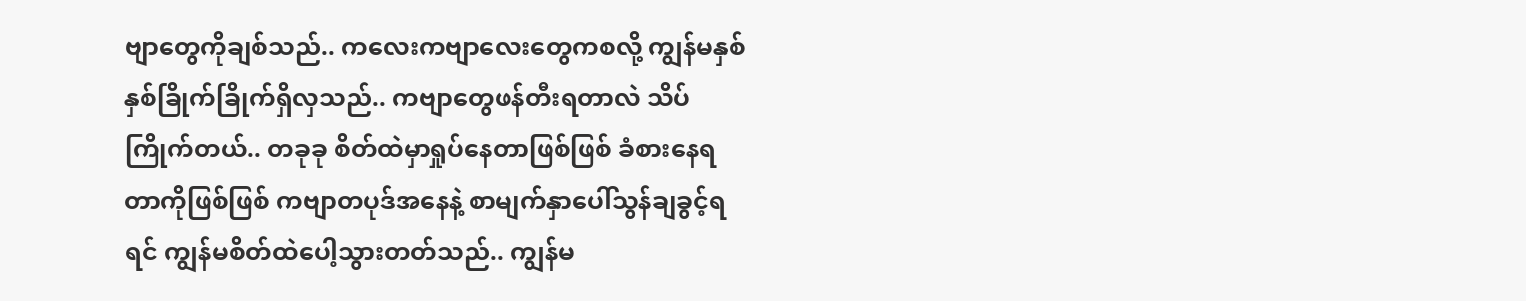ဗျာတွေကိုချစ်သည်.. ကလေးကဗျာလေးတွေကစလို့ ကျွန်မနှစ်နှစ်ခြိုက်ခြိုက်ရှိလှသည်.. ကဗျာတွေဖန်တီးရတာလဲ သိပ်ကြိုက်တယ်.. တခုခု စိတ်ထဲမှာရှုပ်နေတာဖြစ်ဖြစ် ခံစားနေရတာကိုဖြစ်ဖြစ် ကဗျာတပုဒ်အနေနဲ့ စာမျက်နှာပေါ်သွန်ချခွင့်ရရင် ကျွန်မစိတ်ထဲပေါ့သွားတတ်သည်.. ကျွန်မ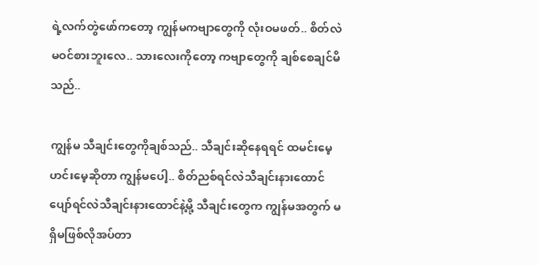ရဲ့လက်တွဲဖော်ကတော့ ကျွန်မကဗျာတွေကို လုံးဝမဖတ်.. စိတ်လဲမဝင်စားဘူးလေ.. သားလေးကိုတော့ ကဗျာတွေကို ချစ်စေချင်မိသည်..

ကျွန်မ သီချင်းတွေကိုချစ်သည်.. သီချင်းဆိုနေရရင် ထမင်းမေ့ဟင်းမေ့ဆိုတာ ကျွန်မပေါ့.. စိတ်ညစ်ရင်လဲသီချင်းနားထောင် ပျော်ရင်လဲသီချင်းနားထောင်နဲ့မို့ သီချင်းတွေက ကျွန်မအတွက် မရှိမဖြစ်လိုအပ်တာ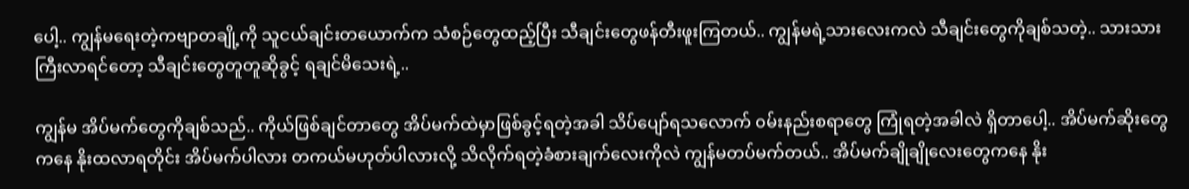ပေါ့.. ကျွန်မရေးတဲ့ကဗျာတချို့ကို သူငယ်ချင်းတယောက်က သံစဉ်တွေထည့်ပြီး သီချင်းတွေဖန်တီးဖူးကြတယ်.. ကျွန်မရဲ့သားလေးကလဲ သီချင်းတွေကိုချစ်သတဲ့.. သားသားကြီးလာရင်တော့ သီချင်းတွေတူတူဆိုခွင့် ရချင်မိသေးရဲ့..

ကျွန်မ အိပ်မက်တွေကိုချစ်သည်.. ကိုယ်ဖြစ်ချင်တာတွေ အိပ်မက်ထဲမှာဖြစ်ခွင့်ရတဲ့အခါ သိပ်ပျော်ရသလောက် ၀မ်းနည်းစရာတွေ ကြုံရတဲ့အခါလဲ ရှိတာပေါ့.. အိပ်မက်ဆိုးတွေကနေ နိုးထလာရတိုင်း အိပ်မက်ပါလား တကယ်မဟုတ်ပါလားလို့ သိလိုက်ရတဲ့ခံစားချက်လေးကိုလဲ ကျွန်မတပ်မက်တယ်.. အိပ်မက်ချိုချိုလေးတွေကနေ နိုး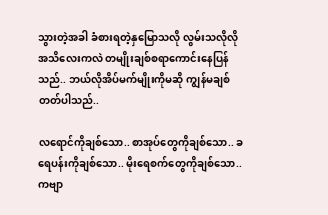သွားတဲ့အခါ ခံစားရတဲ့နှမြောသလို လွမ်းသလိုလိုအသိလေးကလဲ တမျိုးချစ်စရာကောင်းနေပြန်သည်.. ဘယ်လိုအိပ်မက်မျိုးကိုမဆို ကျွန်မချစ်တတ်ပါသည်..

လရောင်ကိုချစ်သော.. စာအုပ်တွေကိုချစ်သော.. ခရေပန်းကိုချစ်သော.. မိုးရေစက်တွေကိုချစ်သော.. ကဗျာ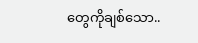တွေကိုချစ်သော..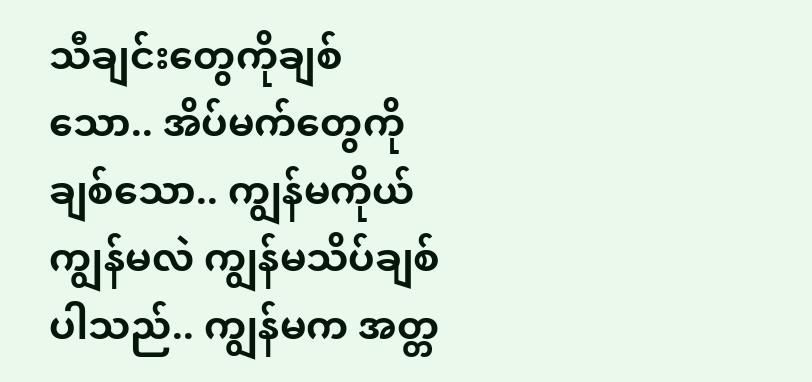သီချင်းတွေကိုချစ်သော.. အိပ်မက်တွေကိုချစ်သော.. ကျွန်မကိုယ်ကျွန်မလဲ ကျွန်မသိပ်ချစ်ပါသည်.. ကျွန်မက အတ္တ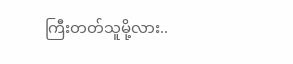ကြီးတတ်သူမို့လား..